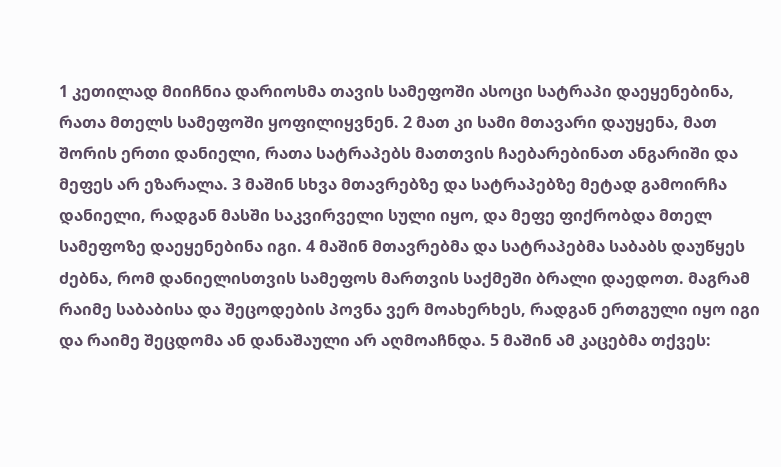1 კეთილად მიიჩნია დარიოსმა თავის სამეფოში ასოცი სატრაპი დაეყენებინა, რათა მთელს სამეფოში ყოფილიყვნენ. 2 მათ კი სამი მთავარი დაუყენა, მათ შორის ერთი დანიელი, რათა სატრაპებს მათთვის ჩაებარებინათ ანგარიში და მეფეს არ ეზარალა. 3 მაშინ სხვა მთავრებზე და სატრაპებზე მეტად გამოირჩა დანიელი, რადგან მასში საკვირველი სული იყო, და მეფე ფიქრობდა მთელ სამეფოზე დაეყენებინა იგი. 4 მაშინ მთავრებმა და სატრაპებმა საბაბს დაუწყეს ძებნა, რომ დანიელისთვის სამეფოს მართვის საქმეში ბრალი დაედოთ. მაგრამ რაიმე საბაბისა და შეცოდების პოვნა ვერ მოახერხეს, რადგან ერთგული იყო იგი და რაიმე შეცდომა ან დანაშაული არ აღმოაჩნდა. 5 მაშინ ამ კაცებმა თქვეს: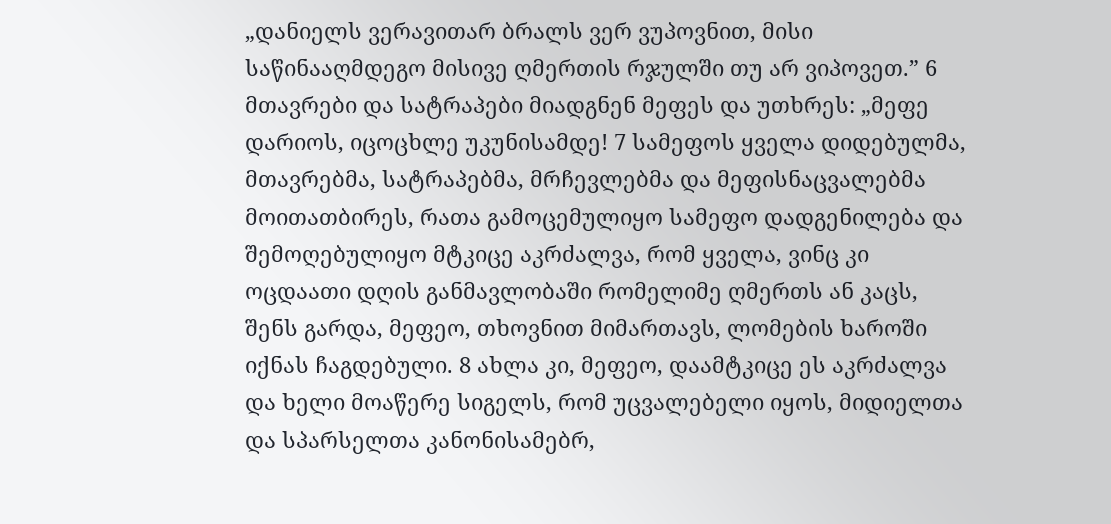„დანიელს ვერავითარ ბრალს ვერ ვუპოვნით, მისი საწინააღმდეგო მისივე ღმერთის რჯულში თუ არ ვიპოვეთ.” 6 მთავრები და სატრაპები მიადგნენ მეფეს და უთხრეს: „მეფე დარიოს, იცოცხლე უკუნისამდე! 7 სამეფოს ყველა დიდებულმა, მთავრებმა, სატრაპებმა, მრჩევლებმა და მეფისნაცვალებმა მოითათბირეს, რათა გამოცემულიყო სამეფო დადგენილება და შემოღებულიყო მტკიცე აკრძალვა, რომ ყველა, ვინც კი ოცდაათი დღის განმავლობაში რომელიმე ღმერთს ან კაცს, შენს გარდა, მეფეო, თხოვნით მიმართავს, ლომების ხაროში იქნას ჩაგდებული. 8 ახლა კი, მეფეო, დაამტკიცე ეს აკრძალვა და ხელი მოაწერე სიგელს, რომ უცვალებელი იყოს, მიდიელთა და სპარსელთა კანონისამებრ,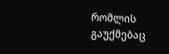რომლის გაუქმებაც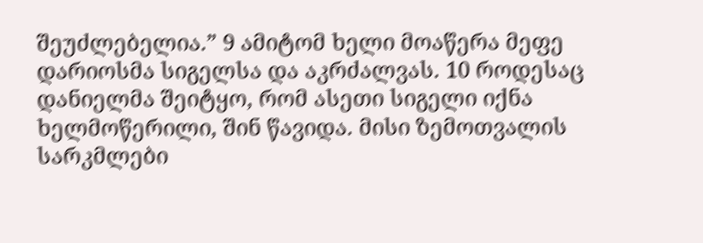შეუძლებელია.” 9 ამიტომ ხელი მოაწერა მეფე დარიოსმა სიგელსა და აკრძალვას. 10 როდესაც დანიელმა შეიტყო, რომ ასეთი სიგელი იქნა ხელმოწერილი, შინ წავიდა. მისი ზემოთვალის სარკმლები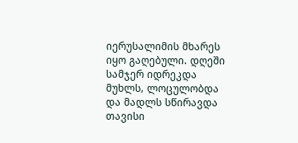იერუსალიმის მხარეს იყო გაღებული. დღეში სამჯერ იდრეკდა მუხლს, ლოცულობდა და მადლს სწირავდა თავისი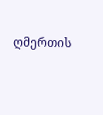ღმერთის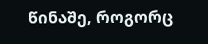წინაშე, როგორც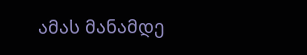ამას მანამდე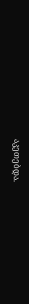აკეთებდა.